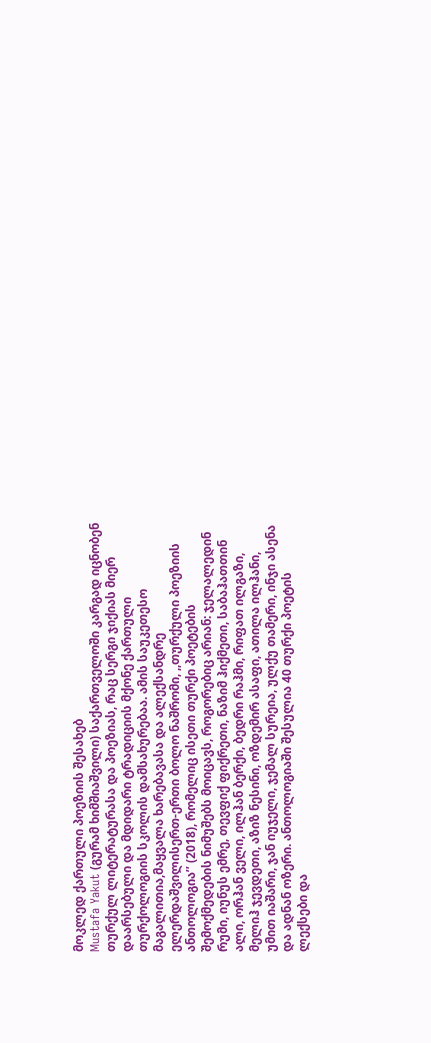მოკლედ ქართული პოეზიის შესახებ
Mustafa Yakut (გურამ ხიმშიაშვილი) საქართველოში კარგად იცნობენ თურქულ ლიტერატურასა და პოეზიას, რაც სერგი ჯიქიას მიერ დაარსებული და მდიდარი ტრადიციის მქონე ქართული თურქოლოგიის სკოლის დამსახურებაა. ამის საუკეთესო მაგალითია,მაყვალა ხარებავასა და ალექსანდრე ელერდაშვილისერთ-ერთი ბოლო ნაშრომი, ,,თურქული პოეზიის ანთოლოგია’’ (2018), რომელიც ისეთი თურქი პოეტების შემოქმედების ნიმუშებს მოიცავს, როგორებიც არიან: ჯელალედინ რუმი, იუნუს ემრე, თევფიქ ფიქრეთი, ნაზიმ ჰიქმეთი, საბაჰათთინ ალი, ორჰან ველი, ილჰან ბერქი, ბედრი რაჰმი, რიფათ ილგაზი, მელიჰ ჯევდეთი, აზიზ ნესინი, ოზდემირ ასაფი, ათილა ილჰანი, უმით იაშარი, ჯან იუჯელი, ჯემალ სურეია, ულქუ თამერი, ინჯი ასენა და ადნან ოზერი. ანთოლოგიაში შესულია 40 თურქი პოეტის ლექსები და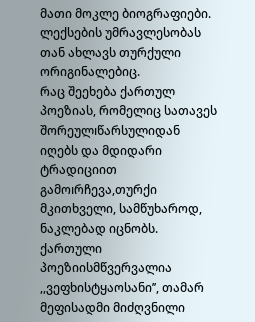მათი მოკლე ბიოგრაფიები. ლექსების უმრავლესობას თან ახლავს თურქული ორიგინალებიც.
რაც შეეხება ქართულ პოეზიას, რომელიც სათავეს შორეულıწარსულიდან იღებს და მდიდარი ტრადიციით გამოıრჩევა,თურქი მკითხველი, სამწუხაროდ, ნაკლებად იცნობს. ქართული პოეზიისმწვერვალია ,,ვეფხისტყაოსანი’’, თამარ მეფისადმი მიძღვნილი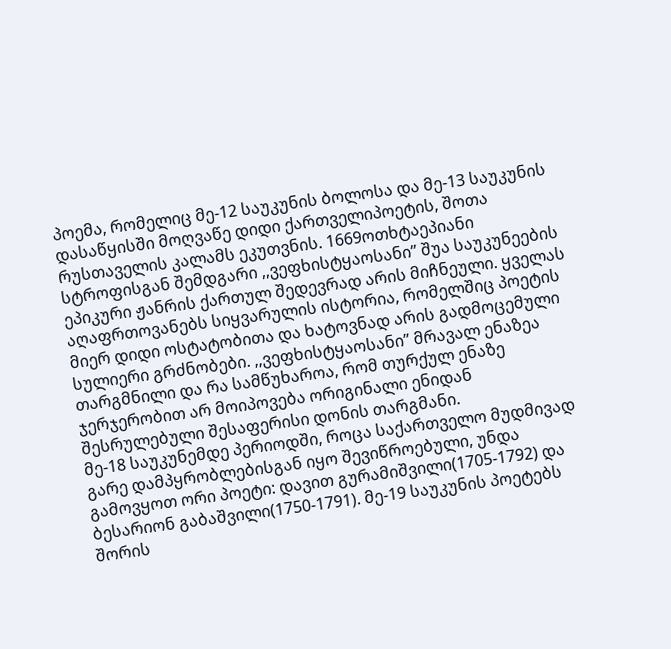პოემა, რომელიც მე-12 საუკუნის ბოლოსა და მე-13 საუკუნის დასაწყისში მოღვაწე დიდი ქართველიპოეტის, შოთა რუსთაველის კალამს ეკუთვნის. 1669ოთხტაეპიანი სტროფისგან შემდგარი ,,ვეფხისტყაოსანი’’ შუა საუკუნეების ეპიკური ჟანრის ქართულ შედევრად არის მიჩნეული. ყველას აღაფრთოვანებს სიყვარულის ისტორია, რომელშიც პოეტის მიერ დიდი ოსტატობითა და ხატოვნად არის გადმოცემული სულიერი გრძნობები. ,,ვეფხისტყაოსანი’’ მრავალ ენაზეა თარგმნილი და რა სამწუხაროა, რომ თურქულ ენაზე ჯერჯერობით არ მოიპოვება ორიგინალი ენიდან შესრულებული შესაფერისი დონის თარგმანი.
მე-18 საუკუნემდე პერიოდში, როცა საქართველო მუდმივად გარე დამპყრობლებისგან იყო შევიწროებული, უნდა გამოვყოთ ორი პოეტი: დავით გურამიშვილი(1705-1792) და ბესარიონ გაბაშვილი(1750-1791). მე-19 საუკუნის პოეტებს შორის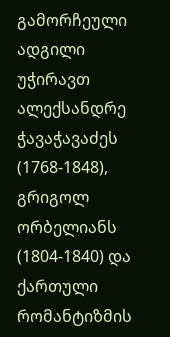გამორჩეული ადგილი უჭირავთ ალექსანდრე ჭავაჭავაძეს (1768-1848), გრიგოლ ორბელიანს (1804-1840) და ქართული რომანტიზმის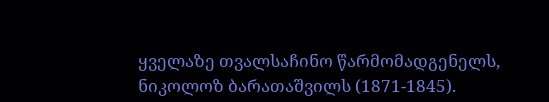ყველაზე თვალსაჩინო წარმომადგენელს, ნიკოლოზ ბარათაშვილს (1871-1845).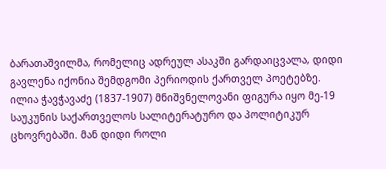ბარათაშვილმა, რომელიც ადრეულ ასაკში გარდაიცვალა, დიდი გავლენა იქონია შემდგომი პერიოდის ქართველ პოეტებზე.
ილია ჭავჭავაძე (1837-1907) მნიშვნელოვანი ფიგურა იყო მე-19 საუკუნის საქართველოს სალიტერატურო და პოლიტიკურ ცხოვრებაში. მან დიდი როლი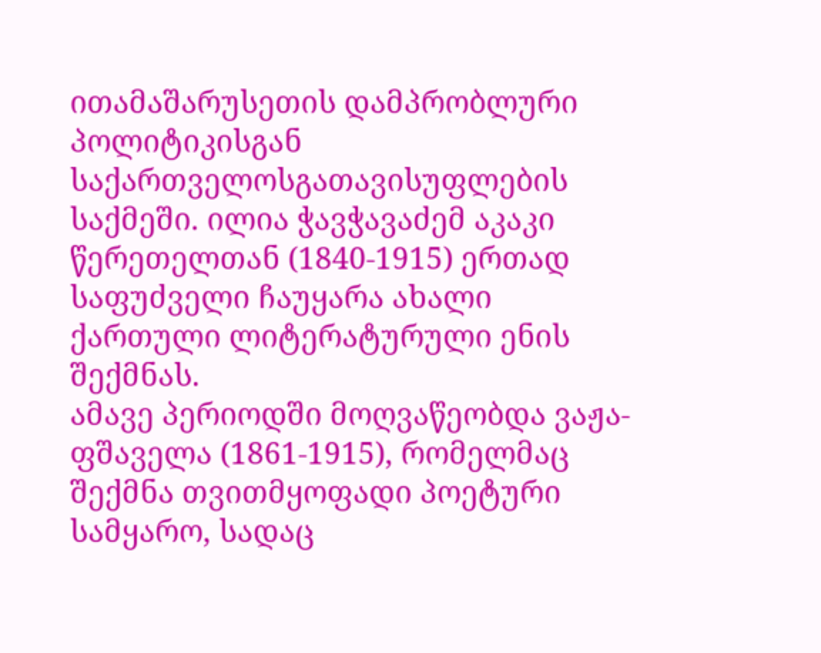ითამაშარუსეთის დამპრობლური პოლიტიკისგან საქართველოსგათავისუფლების საქმეში. ილია ჭავჭავაძემ აკაკი წერეთელთან (1840-1915) ერთად საფუძველი ჩაუყარა ახალი ქართული ლიტერატურული ენის შექმნას.
ამავე პერიოდში მოღვაწეობდა ვაჟა-ფშაველა (1861-1915), რომელმაც შექმნა თვითმყოფადი პოეტური სამყარო, სადაც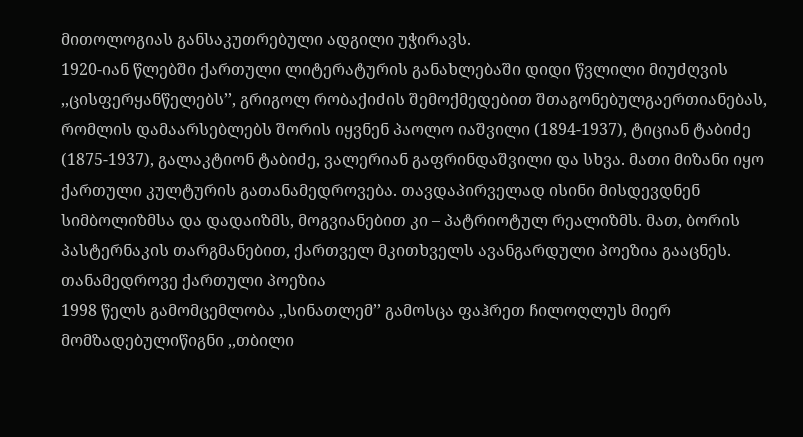მითოლოგიას განსაკუთრებული ადგილი უჭირავს.
1920-იან წლებში ქართული ლიტერატურის განახლებაში დიდი წვლილი მიუძღვის ,,ცისფერყანწელებს’’, გრიგოლ რობაქიძის შემოქმედებით შთაგონებულგაერთიანებას, რომლის დამაარსებლებს შორის იყვნენ პაოლო იაშვილი (1894-1937), ტიციან ტაბიძე (1875-1937), გალაკტიონ ტაბიძე, ვალერიან გაფრინდაშვილი და სხვა. მათი მიზანი იყო ქართული კულტურის გათანამედროვება. თავდაპირველად ისინი მისდევდნენ სიმბოლიზმსა და დადაიზმს, მოგვიანებით კი – პატრიოტულ რეალიზმს. მათ, ბორის პასტერნაკის თარგმანებით, ქართველ მკითხველს ავანგარდული პოეზია გააცნეს.
თანამედროვე ქართული პოეზია
1998 წელს გამომცემლობა ,,სინათლემ’’ გამოსცა ფაჰრეთ ჩილოღლუს მიერ მომზადებულიწიგნი ,,თბილი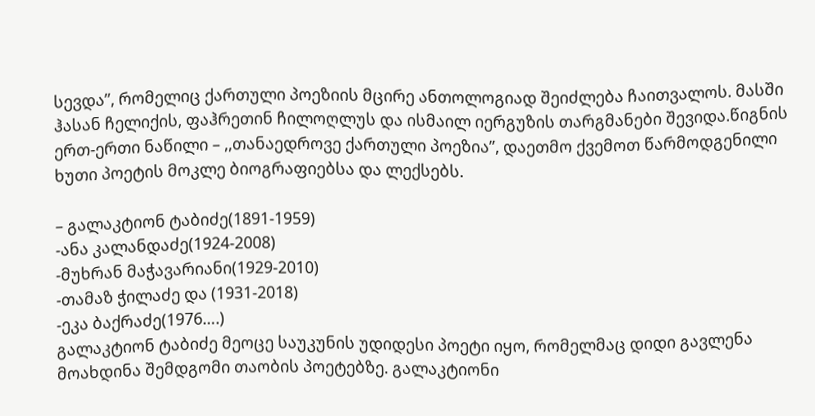სევდა’’, რომელიც ქართული პოეზიის მცირე ანთოლოგიად შეიძლება ჩაითვალოს. მასში ჰასან ჩელიქის, ფაჰრეთინ ჩილოღლუს და ისმაილ იერგუზის თარგმანები შევიდა.წიგნის ერთ-ერთი ნაწილი – ,,თანაედროვე ქართული პოეზია’’, დაეთმო ქვემოთ წარმოდგენილი ხუთი პოეტის მოკლე ბიოგრაფიებსა და ლექსებს.

– გალაკტიონ ტაბიძე(1891-1959)
-ანა კალანდაძე(1924-2008)
-მუხრან მაჭავარიანი(1929-2010)
-თამაზ ჭილაძე და (1931-2018)
-ეკა ბაქრაძე(1976….)
გალაკტიონ ტაბიძე მეოცე საუკუნის უდიდესი პოეტი იყო, რომელმაც დიდი გავლენა მოახდინა შემდგომი თაობის პოეტებზე. გალაკტიონი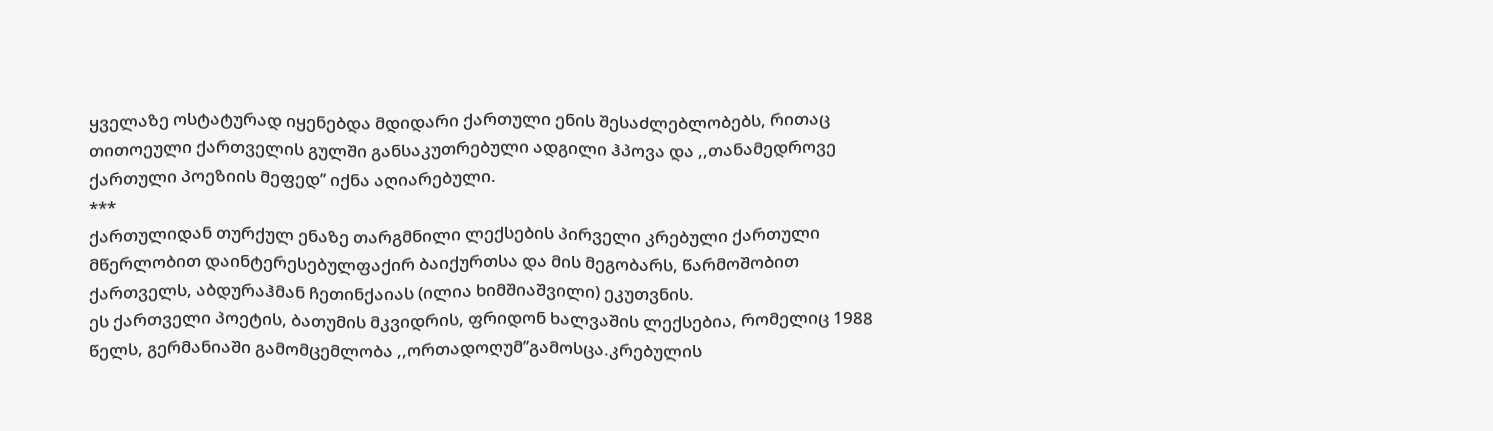ყველაზე ოსტატურად იყენებდა მდიდარი ქართული ენის შესაძლებლობებს, რითაც თითოეული ქართველის გულში განსაკუთრებული ადგილი ჰპოვა და ,,თანამედროვე ქართული პოეზიის მეფედ’’ იქნა აღიარებული.
***
ქართულიდან თურქულ ენაზე თარგმნილი ლექსების პირველი კრებული ქართული მწერლობით დაინტერესებულფაქირ ბაიქურთსა და მის მეგობარს, წარმოშობით ქართველს, აბდურაჰმან ჩეთინქაიას (ილია ხიმშიაშვილი) ეკუთვნის.
ეს ქართველი პოეტის, ბათუმის მკვიდრის, ფრიდონ ხალვაშის ლექსებია, რომელიც 1988 წელს, გერმანიაში გამომცემლობა ,,ორთადოღუმ’’გამოსცა.კრებულის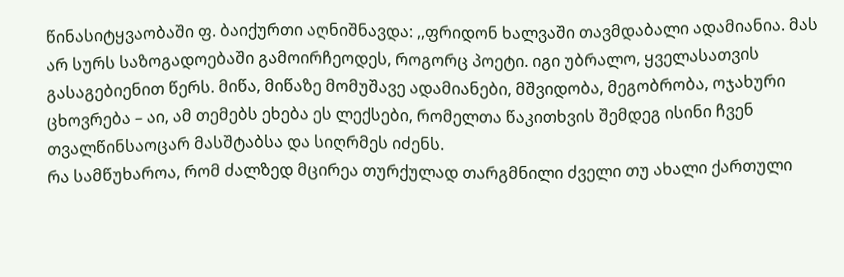წინასიტყვაობაში ფ. ბაიქურთი აღნიშნავდა: ,,ფრიდონ ხალვაში თავმდაბალი ადამიანია. მას არ სურს საზოგადოებაში გამოირჩეოდეს, როგორც პოეტი. იგი უბრალო, ყველასათვის გასაგებიენით წერს. მიწა, მიწაზე მომუშავე ადამიანები, მშვიდობა, მეგობრობა, ოჯახური ცხოვრება – აი, ამ თემებს ეხება ეს ლექსები, რომელთა წაკითხვის შემდეგ ისინი ჩვენ თვალწინსაოცარ მასშტაბსა და სიღრმეს იძენს.
რა სამწუხაროა, რომ ძალზედ მცირეა თურქულად თარგმნილი ძველი თუ ახალი ქართული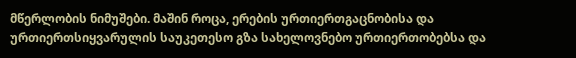მწერლობის ნიმუშები. მაშინ როცა, ერების ურთიერთგაცნობისა და ურთიერთსიყვარულის საუკეთესო გზა სახელოვნებო ურთიერთობებსა და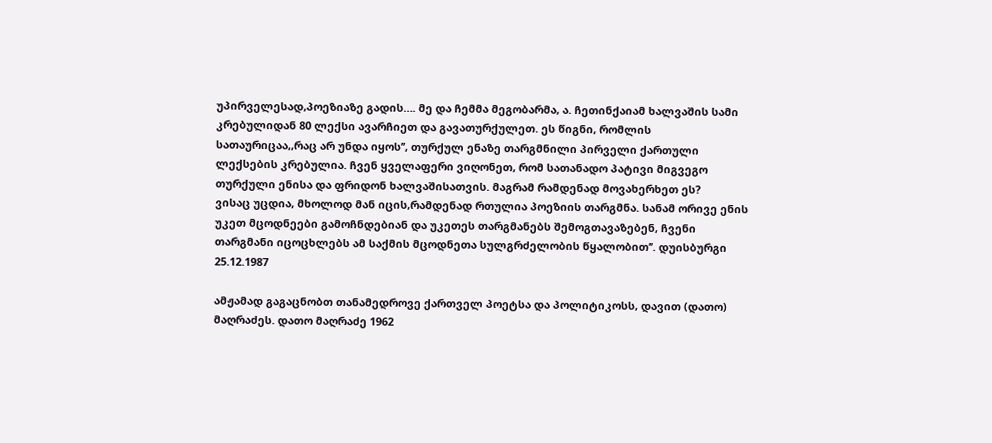უპირველესად,პოეზიაზე გადის…. მე და ჩემმა მეგობარმა, ა. ჩეთინქაიამ ხალვაშის სამი კრებულიდან 80 ლექსი ავარჩიეთ და გავათურქულეთ. ეს წიგნი, რომლის სათაურიცაა,,რაც არ უნდა იყოს’’, თურქულ ენაზე თარგმნილი პირველი ქართული ლექსების კრებულია. ჩვენ ყველაფერი ვიღონეთ, რომ სათანადო პატივი მიგვეგო თურქული ენისა და ფრიდონ ხალვაშისათვის. მაგრამ რამდენად მოვახერხეთ ეს?
ვისაც უცდია, მხოლოდ მან იცის,რამდენად რთულია პოეზიის თარგმნა. სანამ ორივე ენის უკეთ მცოდნეები გამოჩნდებიან და უკეთეს თარგმანებს შემოგთავაზებენ, ჩვენი თარგმანი იცოცხლებს ამ საქმის მცოდნეთა სულგრძელობის წყალობით’’. დუისბურგი 25.12.1987

ამჟამად გაგაცნობთ თანამედროვე ქართველ პოეტსა და პოლიტიკოსს, დავით (დათო) მაღრაძეს. დათო მაღრაძე 1962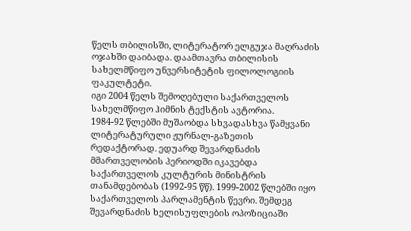წელს თბილისში, ლიტერატორ ელგუჯა მაღრაძის ოჯახში დაიბადა. დაამთავრა თბილისის სახელმწიფო უნვერსიტეტის ფილოლოგიის ფაკულტეტი.
იგი 2004 წელს შემოღებული საქართველოს სახელმწიფო ჰიმნის ტექსტის ავტორია.
1984-92 წლებში მუშაობდა სხვადასხვა წამყვანი ლიტერატურული ჟურნალ-გაზეთის რედაქტორად. ედუარდ შევარდნაძის მმართველობის პერიოდში იკავებდა საქართველოს კულტურის მინისტრის თანამდებობას (1992-95 წწ). 1999-2002 წლებში იყო საქართველოს პარლამენტის წევრი. შემდეგ შევარდნაძის ხელისუფლების ოპოზიციაში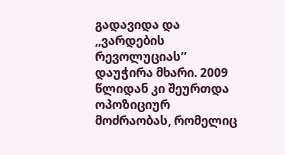გადავიდა და ,,ვარდების რევოლუციას’’ დაუჭირა მხარი. 2009 წლიდან კი შეურთდა ოპოზიციურ მოძრაობას, რომელიც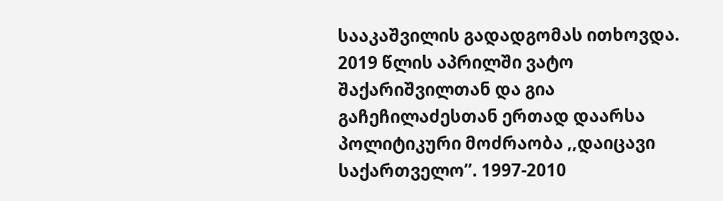სააკაშვილის გადადგომას ითხოვდა. 2019 წლის აპრილში ვატო შაქარიშვილთან და გია გაჩეჩილაძესთან ერთად დაარსა პოლიტიკური მოძრაობა ,,დაიცავი საქართველო’’. 1997-2010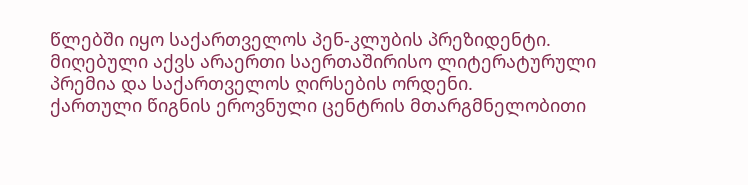წლებში იყო საქართველოს პენ-კლუბის პრეზიდენტი. მიღებული აქვს არაერთი საერთაშირისო ლიტერატურული პრემია და საქართველოს ღირსების ორდენი.
ქართული წიგნის ეროვნული ცენტრის მთარგმნელობითი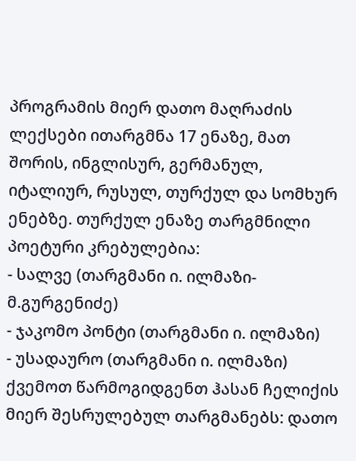პროგრამის მიერ დათო მაღრაძის ლექსები ითარგმნა 17 ენაზე, მათ შორის, ინგლისურ, გერმანულ, იტალიურ, რუსულ, თურქულ და სომხურ ენებზე. თურქულ ენაზე თარგმნილი პოეტური კრებულებია:
- სალვე (თარგმანი ი. ილმაზი-მ.გურგენიძე)
- ჯაკომო პონტი (თარგმანი ი. ილმაზი)
- უსადაურო (თარგმანი ი. ილმაზი)
ქვემოთ წარმოგიდგენთ ჰასან ჩელიქის მიერ შესრულებულ თარგმანებს: დათო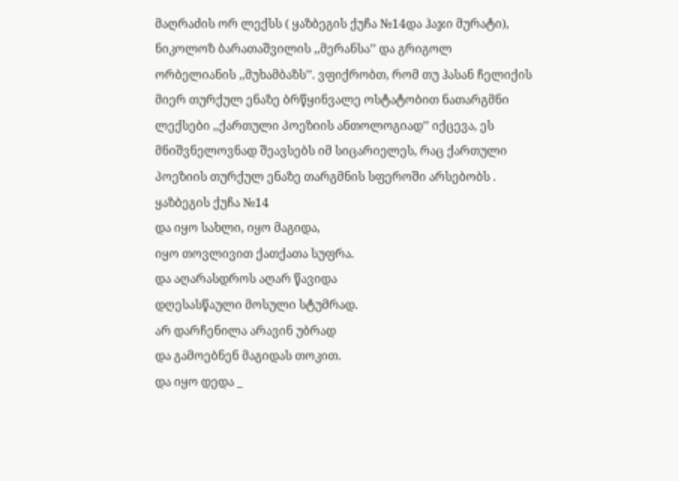მაღრაძის ორ ლექსს ( ყაზბეგის ქუჩა №14და ჰაჯი მურატი), ნიკოლოზ ბარათაშვილის ,,მერანსა’’ და გრიგოლ ორბელიანის ,,მუხამბაზს’’. ვფიქრობთ, რომ თუ ჰასან ჩელიქის მიერ თურქულ ენაზე ბრწყინვალე ოსტატობით ნათარგმნი ლექსები ,,ქართული პოეზიის ანთოლოგიად’’ იქცევა, ეს მნიშვნელოვნად შეავსებს იმ სიცარიელეს, რაც ქართული პოეზიის თურქულ ენაზე თარგმნის სფეროში არსებობს .
ყაზბეგის ქუჩა №14
და იყო სახლი, იყო მაგიდა,
იყო თოვლივით ქათქათა სუფრა.
და აღარასდროს აღარ წავიდა
დღესასწაული მოსული სტუმრად.
არ დარჩენილა არავინ უბრად
და გამოებნენ მაგიდას თოკით.
და იყო დედა _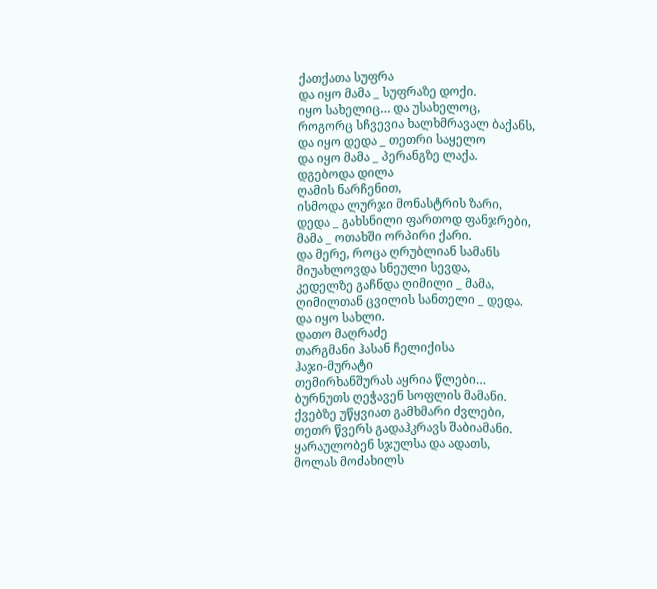ქათქათა სუფრა
და იყო მამა _ სუფრაზე დოქი.
იყო სახელიც… და უსახელოც,
როგორც სჩვევია ხალხმრავალ ბაქანს,
და იყო დედა _ თეთრი საყელო
და იყო მამა _ პერანგზე ლაქა.
დგებოდა დილა
ღამის ნარჩენით,
ისმოდა ლურჯი მონასტრის ზარი,
დედა _ გახსნილი ფართოდ ფანჯრები,
მამა _ ოთახში ორპირი ქარი.
და მერე, როცა ღრუბლიან სამანს
მიუახლოვდა სნეული სევდა,
კედელზე გაჩნდა ღიმილი _ მამა,
ღიმილთან ცვილის სანთელი _ დედა.
და იყო სახლი.
დათო მაღრაძე
თარგმანი ჰასან ჩელიქისა
ჰაჯი-მურატი
თემირხანშურას აყრია წლები…
ბურნუთს ღეჭავენ სოფლის მამანი.
ქვებზე უწყვიათ გამხმარი ძვლები,
თეთრ წვერს გადაჰკრავს შაბიამანი.
ყარაულობენ სჯულსა და ადათს,
მოლას მოძახილს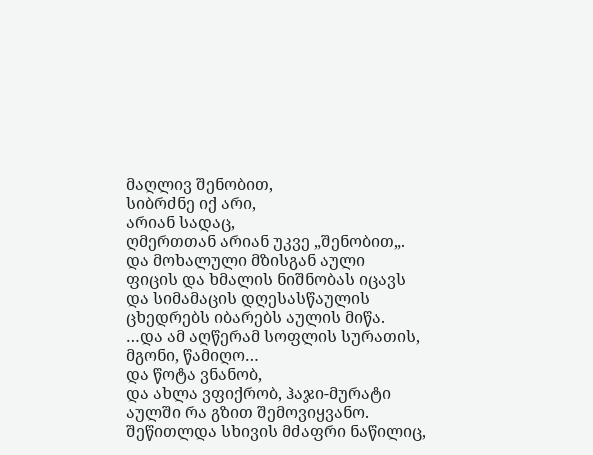მაღლივ შენობით,
სიბრძნე იქ არი,
არიან სადაც,
ღმერთთან არიან უკვე „შენობით„.
და მოხალული მზისგან აული
ფიცის და ხმალის ნიშნობას იცავს
და სიმამაცის დღესასწაულის
ცხედრებს იბარებს აულის მიწა.
…და ამ აღწერამ სოფლის სურათის,
მგონი, წამიღო…
და წოტა ვნანობ,
და ახლა ვფიქრობ, ჰაჯი-მურატი
აულში რა გზით შემოვიყვანო.
შეწითლდა სხივის მძაფრი ნაწილიც,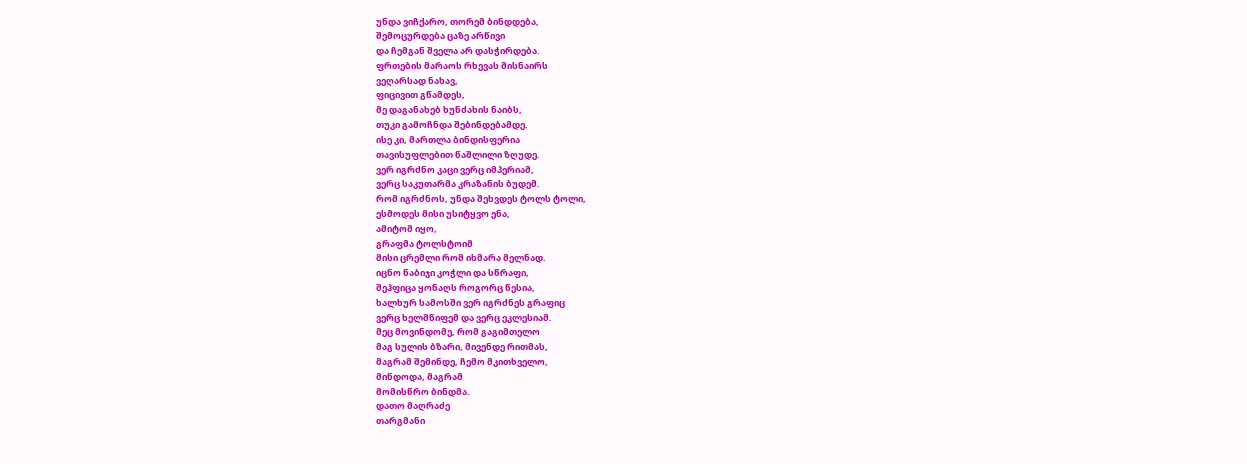უნდა ვიჩქარო, თორემ ბინდდება,
შემოცურდება ცაზე არწივი
და ჩემგან შველა არ დასჭირდება.
ფრთების მარაოს რხევას მისნაირს
ვეღარსად ნახავ,
ფიცივით გწამდეს,
მე დაგანახებ ხუნძახის ნაიბს,
თუკი გამოჩნდა შებინდებამდე.
ისე კი, მართლა ბინდისფერია
თავისუფლებით წაშლილი ზღუდე.
ვერ იგრძნო კაცი ვერც იმპერიამ,
ვერც საკუთარმა კრაზანის ბუდემ.
რომ იგრძნოს, უნდა შეხვდეს ტოლს ტოლი,
ესმოდეს მისი უსიტყვო ენა,
ამიტომ იყო,
გრაფმა ტოლსტოიმ
მისი ცრემლი რომ იხმარა მელნად.
იცნო ნაბიჯი კოჭლი და სწრაფი,
შეჰფიცა ყონაღს როგორც წესია,
ხალხურ სამოსში ვერ იგრძნეს გრაფიც
ვერც ხელმწიფემ და ვერც ეკლესიამ.
მეც მოვინდომე, რომ გაგიმთელო
მაგ სულის ბზარი, მივენდე რითმას,
მაგრამ შემინდე, ჩემო მკითხველო,
მინდოდა, მაგრამ
მომისწრო ბინდმა.
დათო მაღრაძე
თარგმანი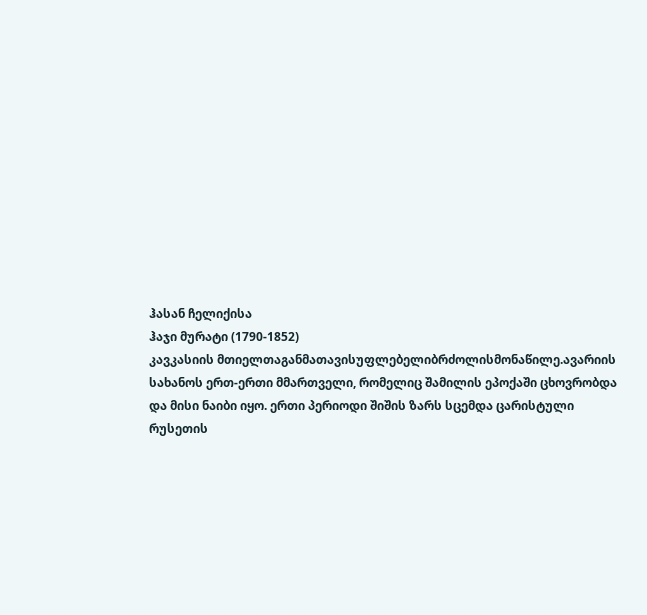ჰასან ჩელიქისა
ჰაჯი მურატი (1790-1852)
კავკასიის მთიელთაგანმათავისუფლებელიბრძოლისმონაწილე.ავარიის სახანოს ერთ-ერთი მმართველი, რომელიც შამილის ეპოქაში ცხოვრობდა და მისი ნაიბი იყო. ერთი პერიოდი შიშის ზარს სცემდა ცარისტული რუსეთის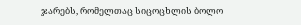ჯარებს, რომელთაც სიცოცხლის ბოლო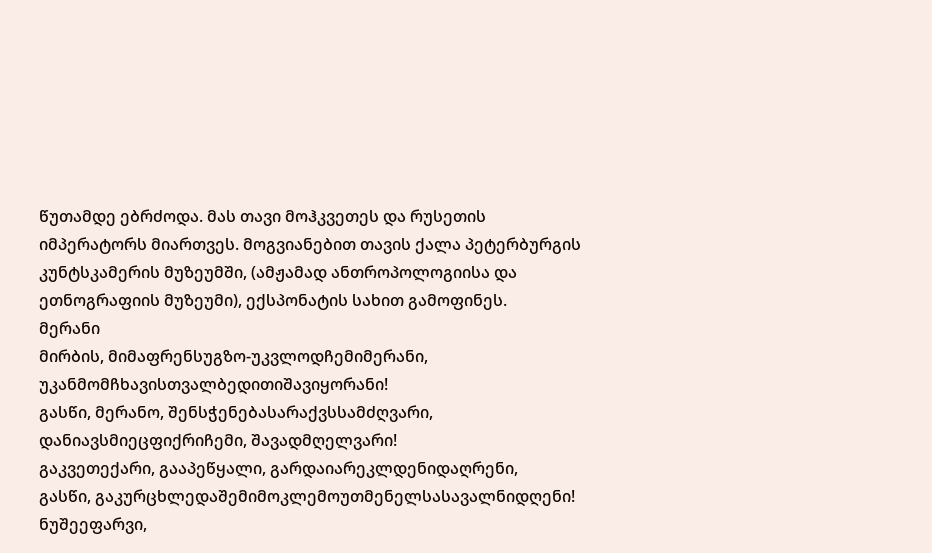წუთამდე ებრძოდა. მას თავი მოჰკვეთეს და რუსეთის იმპერატორს მიართვეს. მოგვიანებით თავის ქალა პეტერბურგის კუნტსკამერის მუზეუმში, (ამჟამად ანთროპოლოგიისა და ეთნოგრაფიის მუზეუმი), ექსპონატის სახით გამოფინეს.
მერანი
მირბის, მიმაფრენსუგზო-უკვლოდჩემიმერანი,
უკანმომჩხავისთვალბედითიშავიყორანი!
გასწი, მერანო, შენსჭენებასარაქვსსამძღვარი,
დანიავსმიეცფიქრიჩემი, შავადმღელვარი!
გაკვეთექარი, გააპეწყალი, გარდაიარეკლდენიდაღრენი,
გასწი, გაკურცხლედაშემიმოკლემოუთმენელსასავალნიდღენი!
ნუშეეფარვი,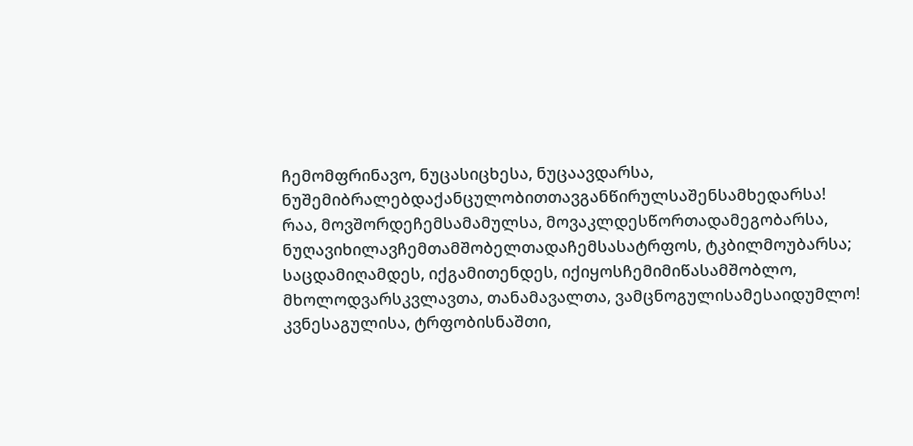ჩემომფრინავო, ნუცასიცხესა, ნუცაავდარსა,
ნუშემიბრალებდაქანცულობითთავგანწირულსაშენსამხედარსა!
რაა, მოვშორდეჩემსამამულსა, მოვაკლდესწორთადამეგობარსა,
ნუღავიხილავჩემთამშობელთადაჩემსასატრფოს, ტკბილმოუბარსა;
საცდამიღამდეს, იქგამითენდეს, იქიყოსჩემიმიწასამშობლო,
მხოლოდვარსკვლავთა, თანამავალთა, ვამცნოგულისამესაიდუმლო!
კვნესაგულისა, ტრფობისნაშთი,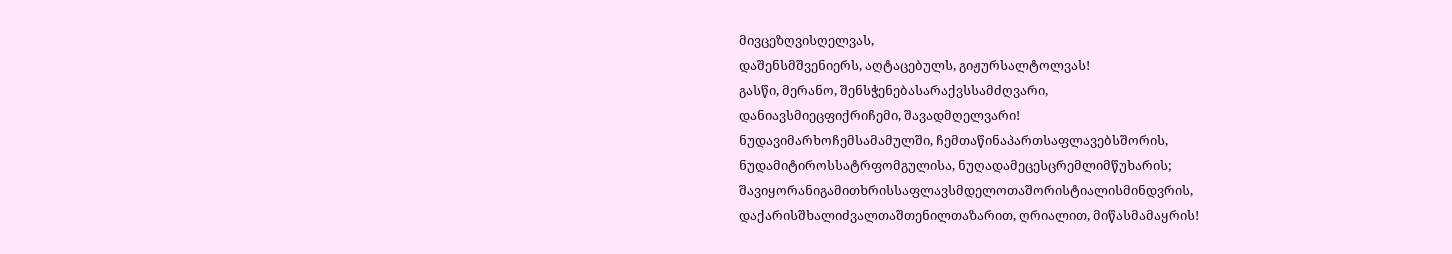მივცეზღვისღელვას,
დაშენსმშვენიერს, აღტაცებულს, გიჟურსალტოლვას!
გასწი, მერანო, შენსჭენებასარაქვსსამძღვარი,
დანიავსმიეცფიქრიჩემი, შავადმღელვარი!
ნუდავიმარხოჩემსამამულში, ჩემთაწინაპართსაფლავებსშორის,
ნუდამიტიროსსატრფომგულისა, ნუღადამეცესცრემლიმწუხარის;
შავიყორანიგამითხრისსაფლავსმდელოთაშორისტიალისმინდვრის,
დაქარისშხალიძვალთაშთენილთაზარით, ღრიალით, მიწასმამაყრის!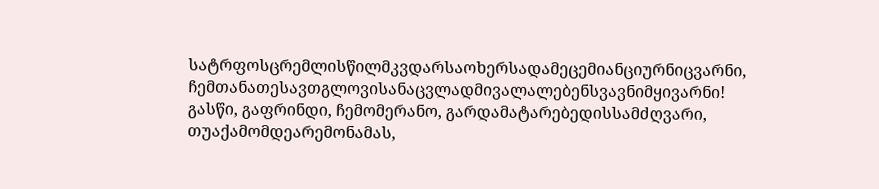სატრფოსცრემლისწილმკვდარსაოხერსადამეცემიანციურნიცვარნი,
ჩემთანათესავთგლოვისანაცვლადმივალალებენსვავნიმყივარნი!
გასწი, გაფრინდი, ჩემომერანო, გარდამატარებედისსამძღვარი,
თუაქამომდეარემონამას,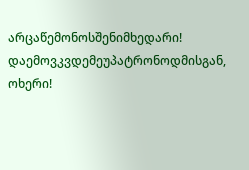არცაწემონოსშენიმხედარი!
დაემოვკვდემეუპატრონოდმისგან, ოხერი!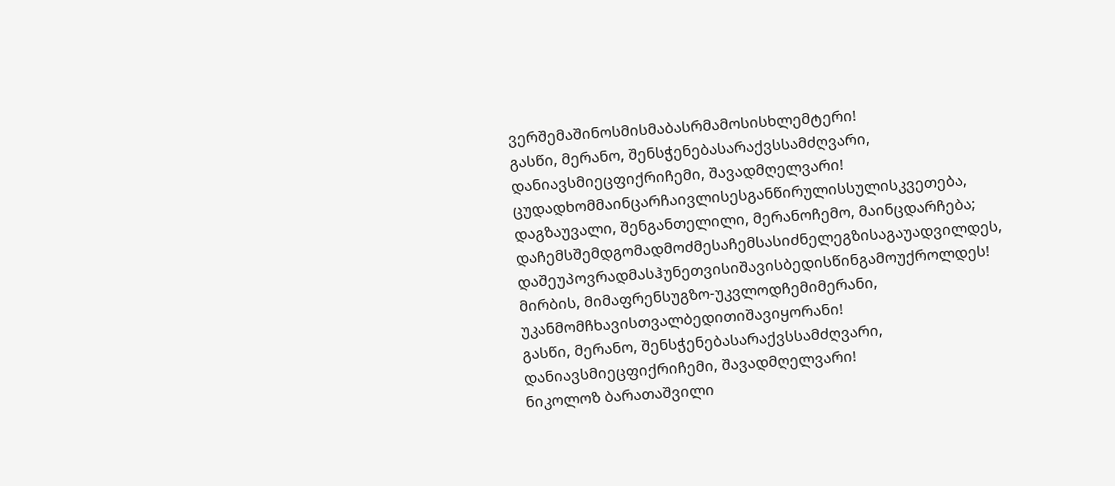ვერშემაშინოსმისმაბასრმამოსისხლემტერი!
გასწი, მერანო, შენსჭენებასარაქვსსამძღვარი,
დანიავსმიეცფიქრიჩემი, შავადმღელვარი!
ცუდადხომმაინცარჩაივლისესგანწირულისსულისკვეთება,
დაგზაუვალი, შენგანთელილი, მერანოჩემო, მაინცდარჩება;
დაჩემსშემდგომადმოძმესაჩემსასიძნელეგზისაგაუადვილდეს,
დაშეუპოვრადმასჰუნეთვისიშავისბედისწინგამოუქროლდეს!
მირბის, მიმაფრენსუგზო-უკვლოდჩემიმერანი,
უკანმომჩხავისთვალბედითიშავიყორანი!
გასწი, მერანო, შენსჭენებასარაქვსსამძღვარი,
დანიავსმიეცფიქრიჩემი, შავადმღელვარი!
ნიკოლოზ ბარათაშვილი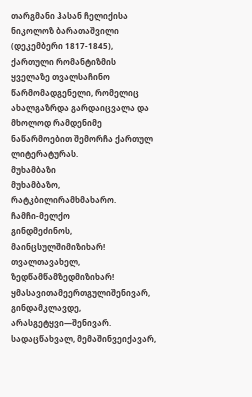თარგმანი ჰასან ჩელიქისა
ნიკოლოზ ბარათაშვილი (დეკემბერი 1817-1845), ქართული რომანტიზმის ყველაზე თვალსაჩინო წარმომადგენელი, რომელიც ახალგაზრდა გარდაიცვალა და მხოლოდ რამდენიმე ნაწარმოებით შემორჩა ქართულ ლიტერატურას.
მუხამბაზი
მუხამბაზო, რატკბილირამხმახარო.
ჩამჩი-მელქო
გინდმეძინოს, მაინცსულშიმიზიხარ!
თვალთავახელ, ზედწამწამზედმიზიხარ!
ყმასავითამეერთგულიშენივარ,
გინდამკლავდე, არასგეტყვი—შენივარ.
სადაცწახვალ, მემაშინვეიქავარ,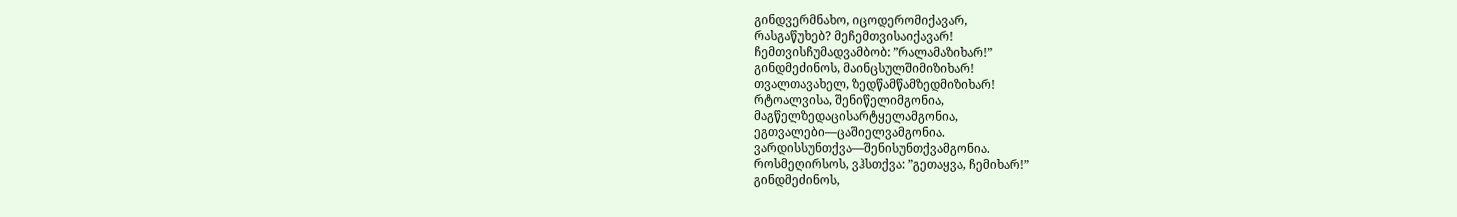გინდვერმნახო, იცოდერომიქავარ,
რასგაწუხებ? მეჩემთვისაიქავარ!
ჩემთვისჩუმადვამბობ: ”რალამაზიხარ!”
გინდმეძინოს, მაინცსულშიმიზიხარ!
თვალთავახელ, ზედწამწამზედმიზიხარ!
რტოალვისა, შენიწელიმგონია,
მაგწელზედაცისარტყელამგონია,
ეგთვალები—ცაშიელვამგონია.
ვარდისსუნთქვა—შენისუნთქვამგონია.
როსმეღირსოს, ვჰსთქვა: ”გეთაყვა, ჩემიხარ!”
გინდმეძინოს,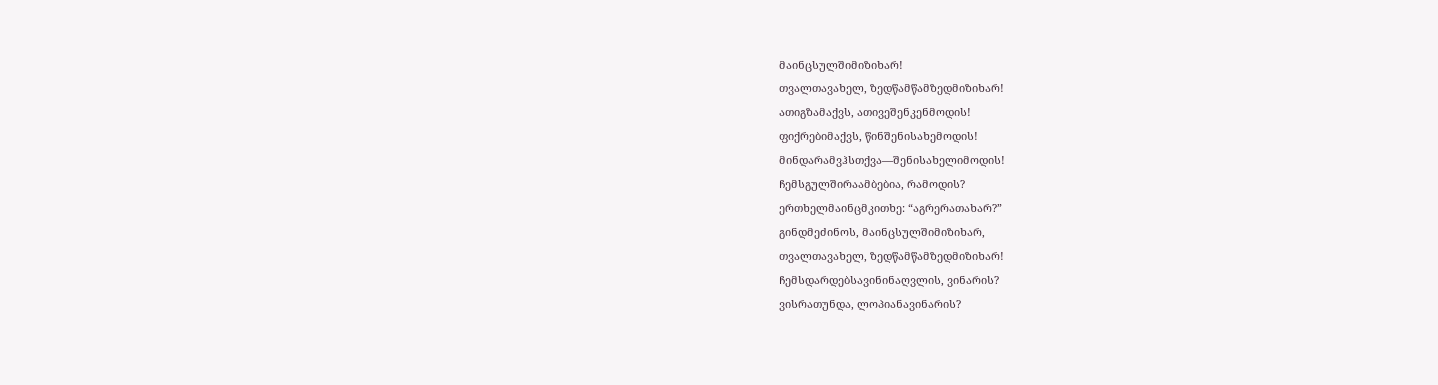მაინცსულშიმიზიხარ!
თვალთავახელ, ზედწამწამზედმიზიხარ!
ათიგზამაქვს, ათივეშენკენმოდის!
ფიქრებიმაქვს, წინშენისახემოდის!
მინდარამვჰსთქვა—შენისახელიმოდის!
ჩემსგულშირაამბებია, რამოდის?
ერთხელმაინცმკითხე: “აგრერათახარ?”
გინდმეძინოს, მაინცსულშიმიზიხარ,
თვალთავახელ, ზედწამწამზედმიზიხარ!
ჩემსდარდებსავინინაღვლის, ვინარის?
ვისრათუნდა, ლოპიანავინარის?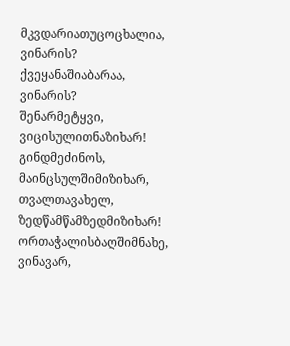მკვდარიათუცოცხალია, ვინარის?
ქვეყანაშიაბარაა, ვინარის?
შენარმეტყვი, ვიცისულითნაზიხარ!
გინდმეძინოს, მაინცსულშიმიზიხარ,
თვალთავახელ, ზედწამწამზედმიზიხარ!
ორთაჭალისბაღშიმნახე, ვინავარ,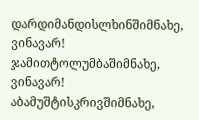დარდიმანდისლხინშიმნახე, ვინავარ!
ჯამითტოლუმბაშიმნახე, ვინავარ!
აბამუშტისკრივშიმნახე,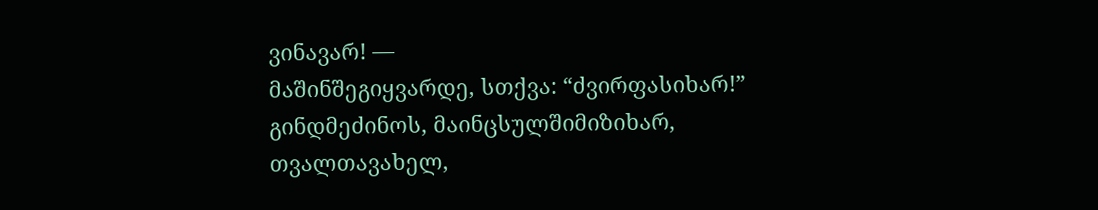ვინავარ! —
მაშინშეგიყვარდე, სთქვა: “ძვირფასიხარ!”
გინდმეძინოს, მაინცსულშიმიზიხარ,
თვალთავახელ,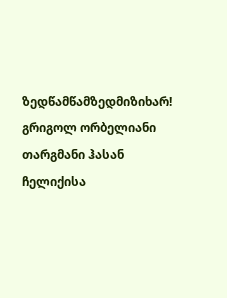ზედწამწამზედმიზიხარ!
გრიგოლ ორბელიანი
თარგმანი ჰასან ჩელიქისა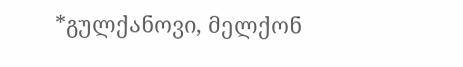*გულქანოვი, მელქონ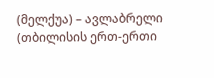(მელქუა) – ავლაბრელი (თბილისის ერთ-ერთი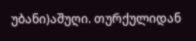უბანი)აშუღი. თურქულიდან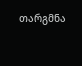თარგმნა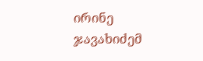ირინე ჯავახიძემ